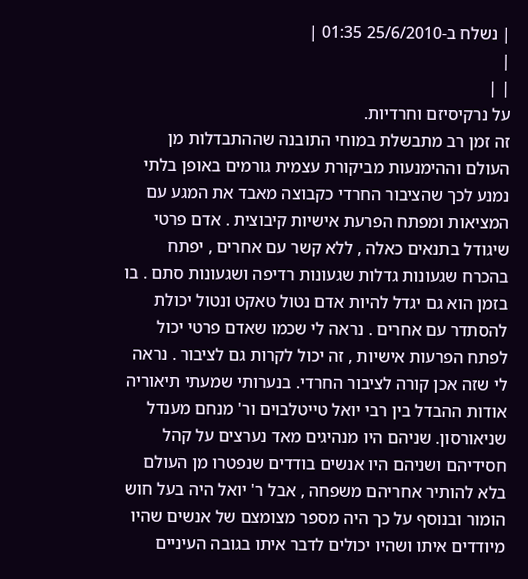| נשלח ב-25/6/2010 01:35 |
|
| |
על נרקיסיזם וחרדיות.
זה זמן רב מתבשלת במוחי התובנה שההתבדלות מן העולם וההימנעות מביקורת עצמית גורמים באופן בלתי נמנע לכך שהציבור החרדי כקבוצה מאבד את המגע עם המציאות ומפתח הפרעת אישיות קיבוצית . אדם פרטי שיגודל בתנאים כאלה , ללא קשר עם אחרים , יפתח בהכרח שגעונות גדלות שגעונות רדיפה ושגעונות סתם . בו בזמן הוא גם יגדל להיות אדם נטול טאקט ונטול יכולת להסתדר עם אחרים . נראה לי שכמו שאדם פרטי יכול לפתח הפרעות אישיות , זה יכול לקרות גם לציבור . נראה לי שזה אכן קורה לציבור החרדי. בנערותי שמעתי תיאוריה אודות ההבדל בין רבי יואל טייטלבוים ור' מנחם מענדל שניאורסון. שניהם היו מנהיגים מאד נערצים על קהל חסידיהם ושניהם היו אנשים בודדים שנפטרו מן העולם בלא להותיר אחריהם משפחה , אבל ר' יואל היה בעל חוש הומור ובנוסף על כך היה מספר מצומצם של אנשים שהיו מיודדים איתו ושהיו יכולים לדבר איתו בגובה העיניים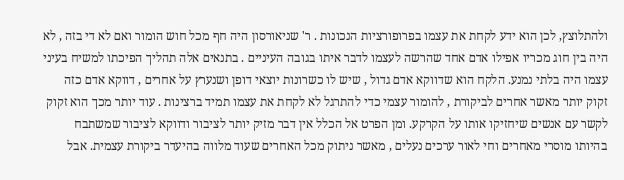ולהתלוצץ, לכן הוא ידע לקחת את עצמו בפרופורציות הנכונות . ר' שניאורסון היה חף מכל חוש הומור ואם לא די בזה , לא היה בין חוג מכריו אפילו אדם אחד שהרשה לעצמו לדבר איתו בגובה העיניים . בתנאים אלה תהליך הפיכתו למשיח בעיני עצמו היה בלתי נמנע. הלקח הוא שדווקא אדם גדול , שיש לו כשרונות יוצאי דופן ושנערץ על אחרים , דווקא אדם כזה זקוק יותר מאשר אחרים לביקורת , להומור עצמי כדי להתרגל לא לקחת את עצמו תמיד ברצינות . עוד יותר מכך הוא זקוק לקשר עם אנשים שיחזיקו אותו על הקרקע. ומן הפרט אל הכלל אין דבר מזיק יותר לציבור ודווקא לציבור שמשתבח בהיותו מוסרי מאחרים וחי לאור ערכים נעלים , מאשר ניתוק מכל האחרים שעוד מלווה בהיעדר ביקורת עצמית. אבל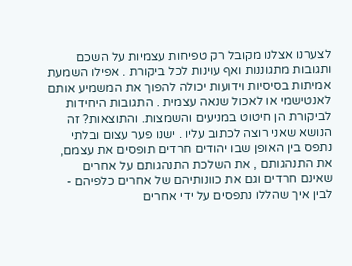לצערנו אצלנו מקובל רק טפיחות עצמיות על השכם ותגובות מתגוננות ואף עוינות לכל ביקורת . אפילו השמעת אמיתות בסיסיות וידועות יכולה להפוך את המשמיע אותם לאנטישמי או לאכול שנאה עצמית . התגובות היחידות לביקורת הן חיטוט במניעים והשמצות. והתוצאות? זה הנושא שאני רוצה לכתוב עליו . ישנו פער עצום ובלתי נתפס בין האופן שבו יהודים חרדים תופסים את עצמם, את התנהגותם , את השלכת התנהגותם על אחרים שאינם חרדים וגם את כוונותיהם של אחרים כלפיהם - לבין איך שהללו נתפסים על ידי אחרים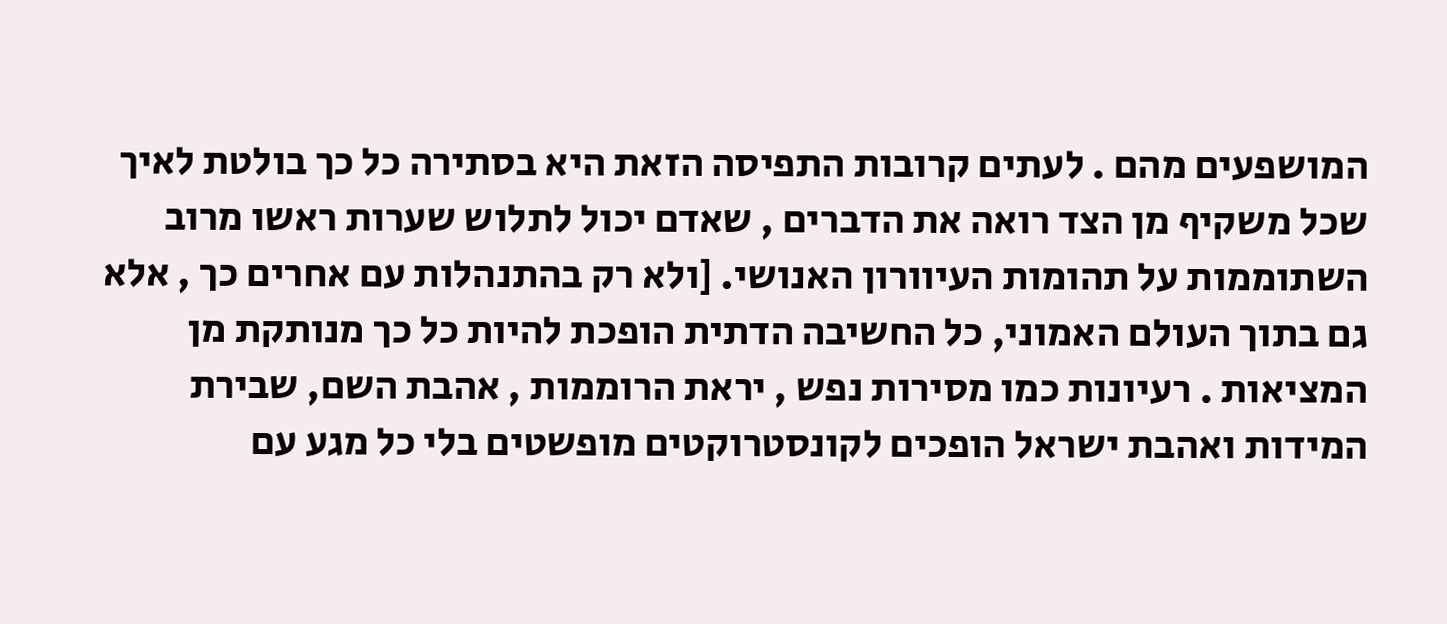המושפעים מהם . לעתים קרובות התפיסה הזאת היא בסתירה כל כך בולטת לאיך שכל משקיף מן הצד רואה את הדברים , שאדם יכול לתלוש שערות ראשו מרוב השתוממות על תהומות העיוורון האנושי. [ולא רק בהתנהלות עם אחרים כך , אלא גם בתוך העולם האמוני, כל החשיבה הדתית הופכת להיות כל כך מנותקת מן המציאות . רעיונות כמו מסירות נפש , יראת הרוממות , אהבת השם, שבירת המידות ואהבת ישראל הופכים לקונסטרוקטים מופשטים בלי כל מגע עם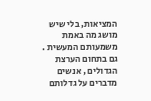המציאות, בלי שיש מושג מה באמת משמעותם המעשית . גם בתחום הערצת הגדולים , אנשים מדברים על גדלותם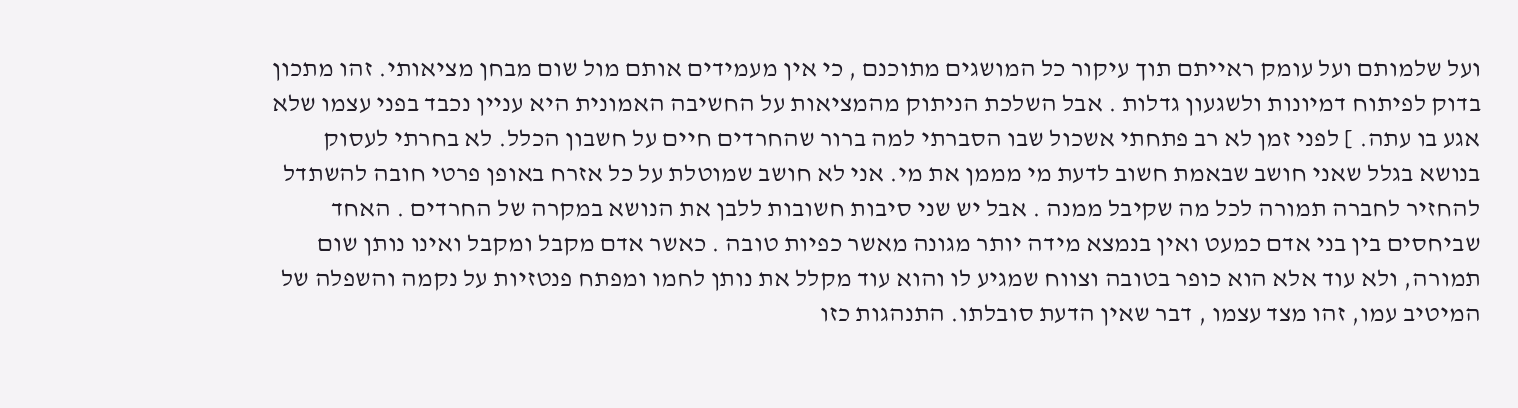ועל שלמותם ועל עומק ראייתם תוך עיקור כל המושגים מתוכנם , כי אין מעמידים אותם מול שום מבחן מציאותי. זהו מתכון בדוק לפיתוח דמיונות ולשגעון גדלות . אבל השלכת הניתוק מהמציאות על החשיבה האמונית היא עניין נכבד בפני עצמו שלא אגע בו עתה. ] לפני זמן לא רב פתחתי אשכול שבו הסברתי למה ברור שהחרדים חיים על חשבון הכלל. לא בחרתי לעסוק בנושא בגלל שאני חושב שבאמת חשוב לדעת מי מממן את מי. אני לא חושב שמוטלת על כל אזרח באופן פרטי חובה להשתדל להחזיר לחברה תמורה לכל מה שקיבל ממנה . אבל יש שני סיבות חשובות ללבן את הנושא במקרה של החרדים . האחד שביחסים בין בני אדם כמעט ואין בנמצא מידה יותר מגונה מאשר כפיות טובה . כאשר אדם מקבל ומקבל ואינו נותן שום תמורה, ולא עוד אלא הוא כופר בטובה וצווח שמגיע לו והוא עוד מקלל את נותן לחמו ומפתח פנטזיות על נקמה והשפלה של המיטיב עמו, זהו מצד עצמו , דבר שאין הדעת סובלתו. התנהגות כזו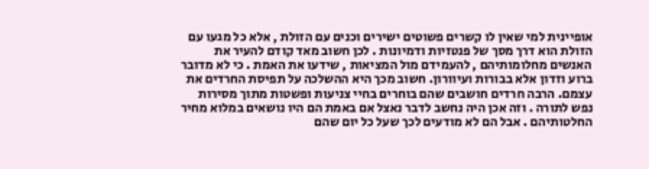אופיינית למי שאין לו קשרים פשוטים ישירים וכנים עם הזולת , אלא כל מגעו עם הזולת הוא דרך מסך של פנטזיות ודמיונות . לכן חשוב מאד קודם להעיר את האנשים מחלומותיהם , להעמידם מול המציאות , שידעו את האמת . כי לא מדובר ברוע וזדון אלא בבורות ועיוורון. חשוב מכך היא ההשלכה על תפיסת החרדים את עצמם. הרבה חרדים חושבים שהם בוחרים בחיי צניעות ופשטות מתוך מסירות נפש לתורה . וזה אכן היה נחשב לדבר נאצל אם באמת הם היו נושאים במלוא מחיר החלטותיהם . אבל הם לא מודעים לכך שעל כל יום שהם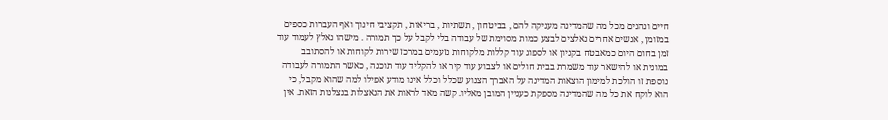חיים ונהנים מכל מה שהמדינה מעניקה להם , בביטחון , תשתיות , בריאות , תקציבי חינוך ואף העברות כספים במזומן , אנשים אחרים נאלצים לבצע כמות מסוימת של עבודה בלי לקבל על כך תמורה . מישהו נאלץ לעמוד עוד זמן בחום היום כמאבטח בקניון או לספוג עוד קללות מלקוחות נזעמים במרכז שירות לקוחות או להסתובב במונית או להישאר עוד משמרת בבית חולים או לצבוע עוד קיר או להקליד עוד תוכנה , כאשר התמורה לעבודה נוספת זו הולכת למימון הוצאות המדינה על האברך הצנוע שכלל וכלל אינו מודע אפילו למה שהוא מקבל, כי הוא לוקח את כל מה שהמדינה מספקת כעניין המובן מאליו. קשה מאד לראות את הנאצלות בנצלנות הזאת. אין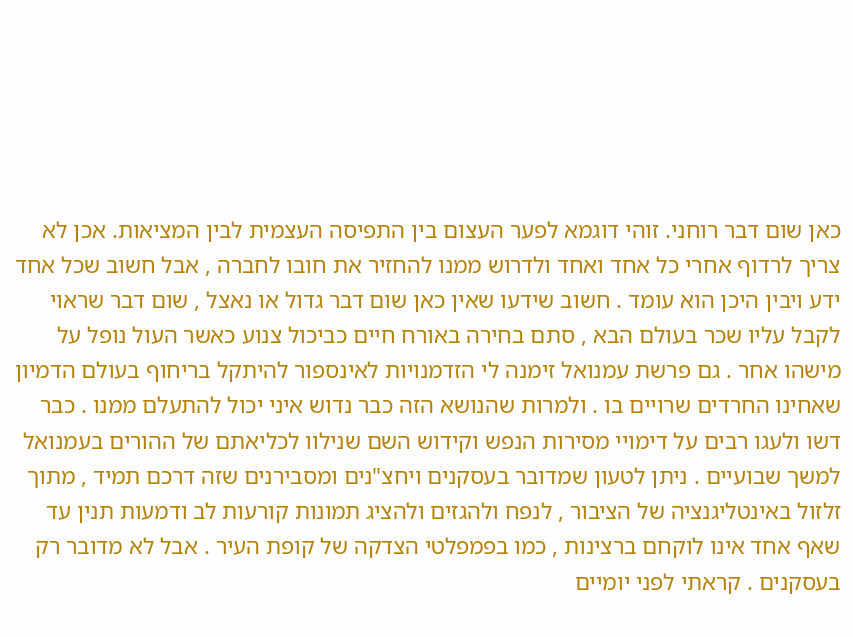כאן שום דבר רוחני. זוהי דוגמא לפער העצום בין התפיסה העצמית לבין המציאות. אכן לא צריך לרדוף אחרי כל אחד ואחד ולדרוש ממנו להחזיר את חובו לחברה , אבל חשוב שכל אחד ידע ויבין היכן הוא עומד . חשוב שידעו שאין כאן שום דבר גדול או נאצל , שום דבר שראוי לקבל עליו שכר בעולם הבא , סתם בחירה באורח חיים כביכול צנוע כאשר העול נופל על מישהו אחר . גם פרשת עמנואל זימנה לי הזדמנויות לאינספור להיתקל בריחוף בעולם הדמיון שאחינו החרדים שרויים בו . ולמרות שהנושא הזה כבר נדוש איני יכול להתעלם ממנו . כבר דשו ולעגו רבים על דימויי מסירות הנפש וקידוש השם שנילוו לכליאתם של ההורים בעמנואל למשך שבועיים . ניתן לטעון שמדובר בעסקנים ויחצ"נים ומסבירנים שזה דרכם תמיד , מתוך זלזול באינטליגנציה של הציבור , לנפח ולהגזים ולהציג תמונות קורעות לב ודמעות תנין עד שאף אחד אינו לוקחם ברצינות , כמו בפמפלטי הצדקה של קופת העיר . אבל לא מדובר רק בעסקנים . קראתי לפני יומיים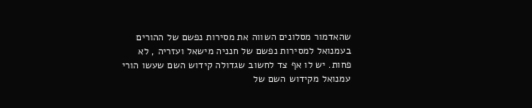שהאדמור מסלונים השווה את מסירות נפשם של ההורים בעמנואל למסירות נפשם של חנניה מישאל ועזריה , לא פחות. יש לו אף צד לחשוב שגדולה קידוש השם שעשו הורי עמנואל מקידוש השם של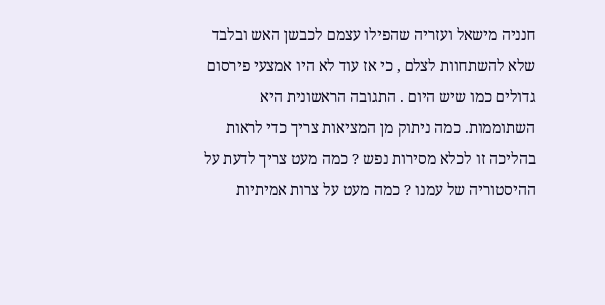חנניה מישאל ועזריה שהפילו עצמם לכבשן האש ובלבד שלא להשתחוות לצלם , כי אז עוד לא היו אמצעי פירסום גדולים כמו שיש היום . התגובה הראשונית היא השתוממות. כמה ניתוק מן המציאות צריך כדי לראות בהליכה זו לכלא מסירות נפש ? כמה מעט צריך לדעת על ההיסטוריה של עמנו ? כמה מעט על צרות אמיתיות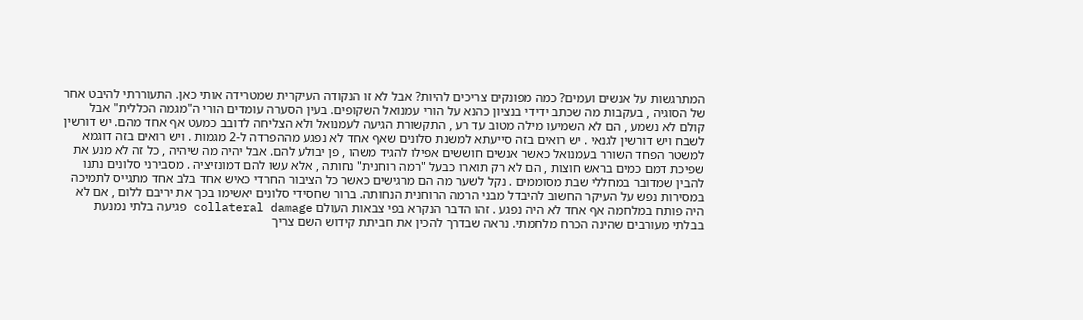המתרגשות על אנשים ועמים? כמה מפונקים צריכים להיות? אבל לא זו הנקודה העיקרית שמטרידה אותי כאן. התעוררתי להיבט אחר של הסוגיה , בעקבות מה שכתב ידידי בנציון כהנא על הורי עמנואל השקופים. בעין הסערה עומדים הורי ה"מגמה הכללית" אבל קולם לא נשמע , הם לא השמיעו מילה מטוב עד רע , התקשורת הגיעה לעמנואל ולא הצליחה לדובב כמעט אף אחד מהם. יש דורשין לשבח ויש דורשין לגנאי . יש רואים בזה סייעתא למשנת סלונים שאף אחד לא נפגע מההפרדה ל-2 מגמות . ויש רואים בזה דוגמא למשטר הפחד השורר בעמנואל כאשר אנשים חוששים אפילו להגיד משהו , פן יבולע להם. אבל יהיה מה שיהיה , כל זה לא מנע את שפיכת דמם כמים בראש חוצות , הם לא רק תוארו כבעל "רמה רוחנית" נחותה , אלא עשו להם דמונזיציה . מסבירני סלונים נתנו להבין שמדובר במחללי שבת מסוממים . נקל לשער מה הם מרגישים כאשר כל הציבור החרדי כאיש אחד בלב אחד מתגייס לתמיכה במסירות נפש על העיקר החשוב להיבדל מבני הרמה הרוחנית הנחותה. ברור שחסידי סלונים יאשימו בכך את יריבם ללום , אם לא היה פותח במלחמה אף אחד לא היה נפגע . זהו הדבר הנקרא בפי צבאות העולם collateral damage פגיעה בלתי נמנעת בבלתי מעורבים שהינה הכרח מלחמתי. נראה שבדרך להכין את חביתת קידוש השם צריך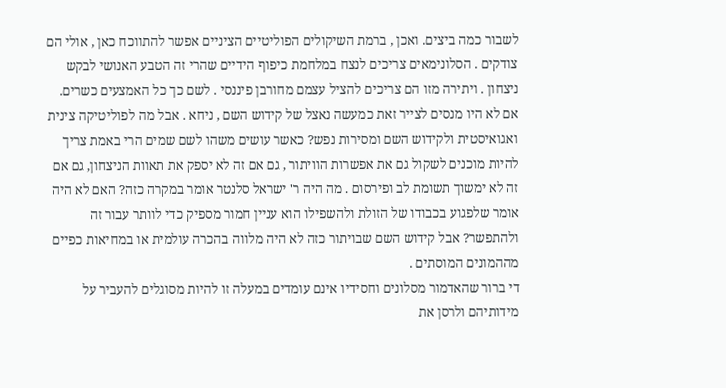לשבור כמה ביצים. ואכן , ברמת השיקולים הפוליטיים הציניים אפשר להתווכח כאן , אולי הם צודקים . הסלונימאים צריכים לנצח במלחמת כיפוף הידיים שהרי זה הטבע האנושי לבקש ניצחון . ויתירה מזו הם צריכים להציל עצמם מחורבן פיננסי . לשם כך כל האמצעים כשרים. אם לא היו מנסים לצייר זאת כמעשה נאצל של קידוש השם , ניחא . אבל מה לפוליטיקה צינית ואגואיסטית ולקידוש השם ומסירות נפש? כאשר עושים משהו לשם שמים הרי באמת צריך להיות מוכנים לשקול גם את אפשרות הוויתור , גם אם זה לא יספק את תאוות הניצחון, גם אם זה לא ימשוך תשומת לב ופירסום . מה היה ר' ישראל סלנטר אומר במקרה כזה? האם לא היה אומר שלפגוע בכבודו של הזולת ולהשפילו הוא עניין חמור מספיק כדי לוותר עבור זה ולהתפשר? אבל קידוש השם שבויתור כזה לא היה מלווה בהכרה עולמית או במחיאות כפיים מההמונים המוסתים .
די ברור שהאדמור מסלונים וחסידיו אינם עומדים במעלה זו להיות מסוגלים להעביר על מידותיהם ולרסן את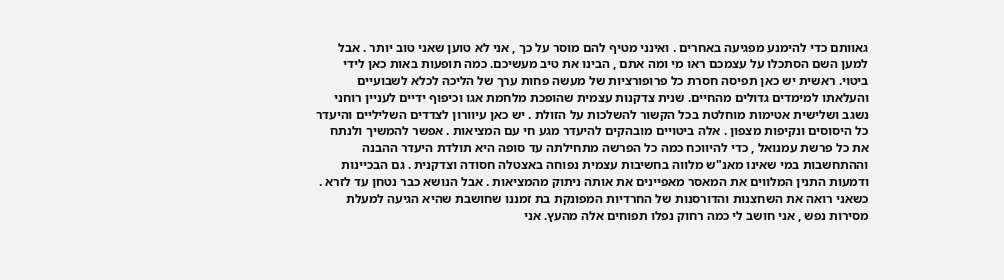גאוותם כדי להימנע מפגיעה באחרים . ואינני מטיף להם מוסר על כך , אני לא טוען שאני טוב יותר . אבל למען השם הסתכלו על עצמכם ראו מי ומה אתם , הבינו את טיב מעשיכם. כמה תופעות באות כאן לידי ביטוי. ראשית יש כאן תפיסה חסרת כל פרופורציות של מעשה פחות ערך של הליכה לכלא לשבועיים והעלאתו למימדים גדולים מהחיים. שנית צדקנות עצמית שהופכת מלחמת אגו וכיפוף ידיים לעניין רוחני נשגב ושלישית אטימות מוחלטת בכל הקשור להשלכות על הזולת . יש כאן עיוורון לצדדים השליליים והיעדר כל היסוסים ונקיפות מצפון . אלה ביטויים מובהקים להיעדר מגע חי עם המציאות . אפשר להמשיך ולנתח את כל פרשת עמנואל , כדי להיווכח כמה כל הפרשה מתחילתה עד סופה היא תולדת היעדר ההבנה וההתחשבות במי שאינו מאנ"ש מלווה בחשיבות עצמית נפוחה באצטלה חסודה וצדקנית . גם הבכיינות ודמעות התנין המלווים את המאסר מאפיינים את אותה ניתוק מהמציאות . אבל הנושא כבר נטחן עד לזרא . כשאני רואה את השחצנות והדורסנות של החרדיות המפונקת בת זמננו שחושבת שהיא הגיעה למעלת מסירות נפש , אני חושב לי כמה רחוק נפלו תפוחים אלה מהעץ. אני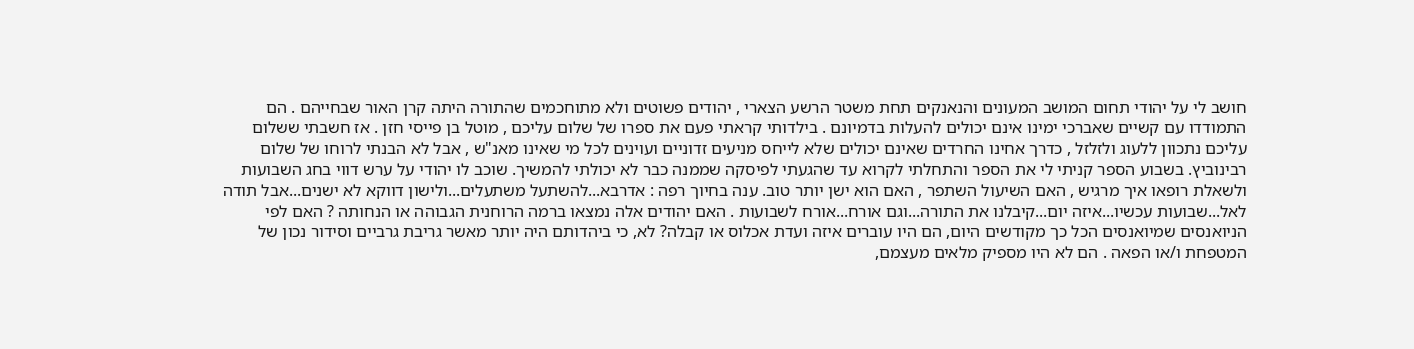חושב לי על יהודי תחום המושב המעונים והנאנקים תחת משטר הרשע הצארי , יהודים פשוטים ולא מתוחכמים שהתורה היתה קרן האור שבחייהם . הם התמודדו עם קשיים שאברכי ימינו אינם יכולים להעלות בדמיונם . בילדותי קראתי פעם את ספרו של שלום עליכם , מוטל בן פייסי חזן . אז חשבתי ששלום עליכם נתכוון ללעוג ולזלזל , כדרך אחינו החרדים שאינם יכולים שלא לייחס מניעים זדוניים ועוינים לכל מי שאינו מאנ"ש , אבל לא הבנתי לרוחו של שלום רבינוביץ. בשבוע הספר קניתי לי את הספר והתחלתי לקרוא עד שהגעתי לפיסקה שממנה כבר לא יכולתי להמשיך. שוכב לו יהודי על ערש דווי בחג השבועות ולשאלת רופאו איך מרגיש , האם השיעול השתפר , האם הוא ישן יותר טוב. ענה בחיוך רפה : אדרבא...להשתעל משתעלים...ולישון דווקא לא ישנים...אבל תודה לאל...שבועות עכשיו...איזה יום...קיבלנו את התורה...וגם אורח...אורח לשבועות . האם יהודים אלה נמצאו ברמה הרוחנית הגבוהה או הנחותה ? האם לפי הניואנסים שמיואנסים הכל כך מקודשים היום, הם היו עוברים איזה ועדת אכלוס או קבלה? לא, כי ביהדותם היה יותר מאשר גריבת גרביים וסידור נכון של המטפחת ו/או הפאה . הם לא היו מספיק מלאים מעצמם,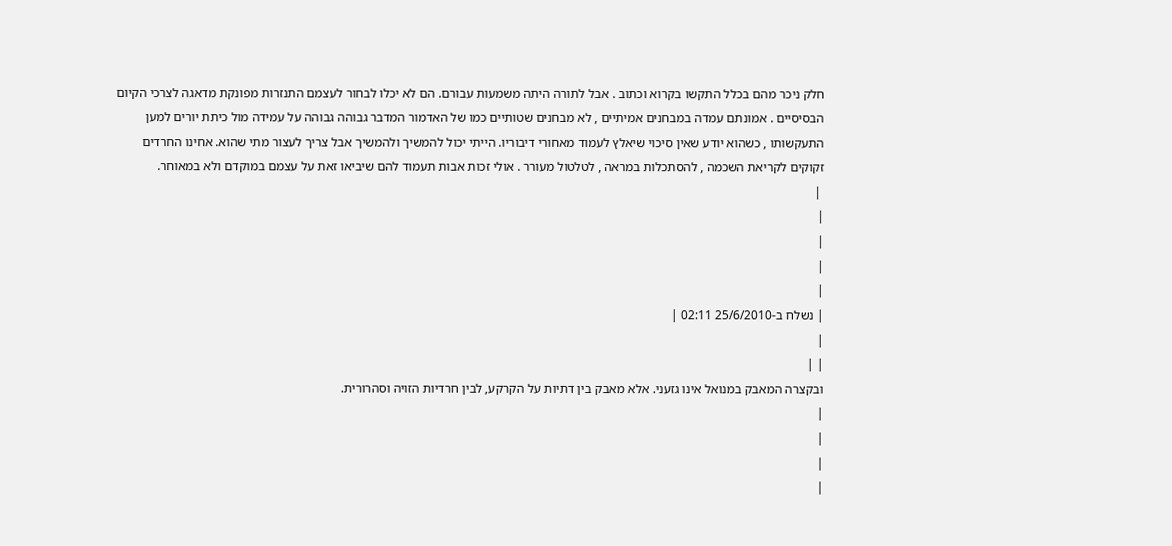חלק ניכר מהם בכלל התקשו בקרוא וכתוב . אבל לתורה היתה משמעות עבורם. הם לא יכלו לבחור לעצמם התנזרות מפונקת מדאגה לצרכי הקיום הבסיסיים . אמונתם עמדה במבחנים אמיתיים , לא מבחנים שטותיים כמו של האדמור המדבר גבוהה גבוהה על עמידה מול כיתת יורים למען התעקשותו , כשהוא יודע שאין סיכוי שיאלץ לעמוד מאחורי דיבוריו. הייתי יכול להמשיך ולהמשיך אבל צריך לעצור מתי שהוא. אחינו החרדים זקוקים לקריאת השכמה , להסתכלות במראה , לטלטול מעורר . אולי זכות אבות תעמוד להם שיביאו זאת על עצמם במוקדם ולא במאוחר.
 |
|
|
|
|
| נשלח ב-25/6/2010 02:11 |
|
| |
ובקצרה המאבק במנואל אינו גזעני. אלא מאבק בין דתיות על הקרקע, לבין חרדיות הזויה וסהרורית.
|
|
|
|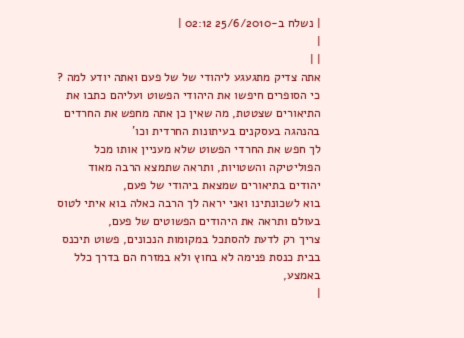| נשלח ב-25/6/2010 02:12 |
|
| |
אתה צדיק מתגעגע ליהודי של של פעם ואתה יודע למה ? כי הסופרים חיפשו את היהודי הפשוט ועליהם כתבו את התיאורים שצטטת, מה שאין כן אתה מחפש את החרדים בהנהגה בעסקנים בעיתונות החרדית וכו'
לך חפש את החרדי הפשוט שלא מעניין אותו מכל הפוליטיקה והשטויות, ותראה שתמצא הרבה מאוד יהודים בתיאורים שמצאת ביהודי של פעם,
בוא לשכונתינו ואני יראה לך הרבה כאלה בוא איתי לטוס בעולם ותראה את היהודים הפשוטים של פעם,
צריך רק לדעת להסתכל במקומות הנכונים, פשוט תיכנס בבית כנסת פנימה לא בחוץ ולא במזרח הם בדרך כלל באמצע,
|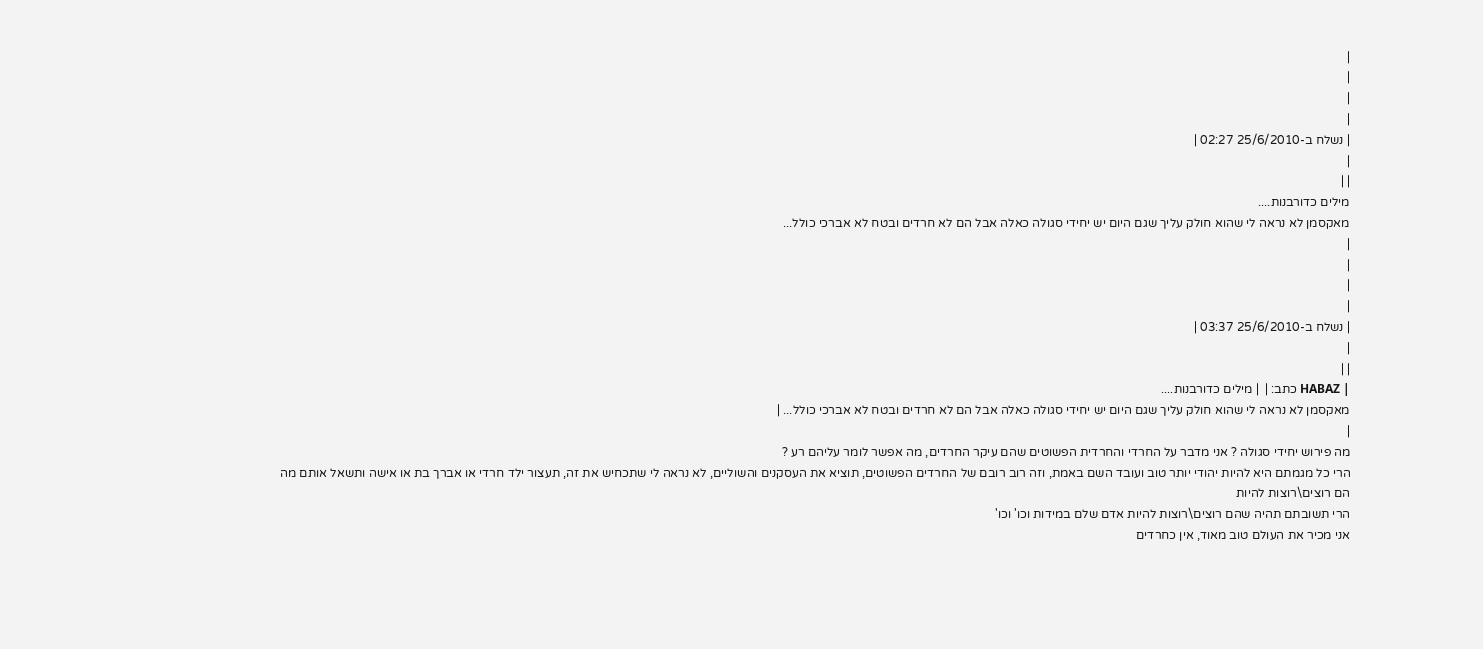|
|
|
|
| נשלח ב-25/6/2010 02:27 |
|
| |
מילים כדורבנות....
מאקסמן לא נראה לי שהוא חולק עליך שגם היום יש יחידי סגולה כאלה אבל הם לא חרדים ובטח לא אברכי כולל...
|
|
|
|
| נשלח ב-25/6/2010 03:37 |
|
| |
| HABAZ כתב: |  | מילים כדורבנות....
מאקסמן לא נראה לי שהוא חולק עליך שגם היום יש יחידי סגולה כאלה אבל הם לא חרדים ובטח לא אברכי כולל... |
|
מה פירוש יחידי סגולה ? אני מדבר על החרדי והחרדית הפשוטים שהם עיקר החרדים, מה אפשר לומר עליהם רע ?
הרי כל מגמתם היא להיות יהודי יותר טוב ועובד השם באמת, וזה רוב רובם של החרדים הפשוטים, תוציא את העסקנים והשוליים, לא נראה לי שתכחיש את זה, תעצור ילד חרדי או אברך בת או אישה ותשאל אותם מה הם רוצים\רוצות להיות
הרי תשובתם תהיה שהם רוצים\רוצות להיות אדם שלם במידות וכו' וכו'
אני מכיר את העולם טוב מאוד, אין כחרדים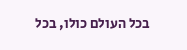בכל העולם כולו, בכל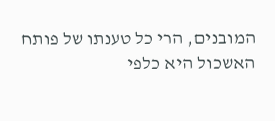המובנים, הרי כל טענתו של פותח האשכול היא כלפי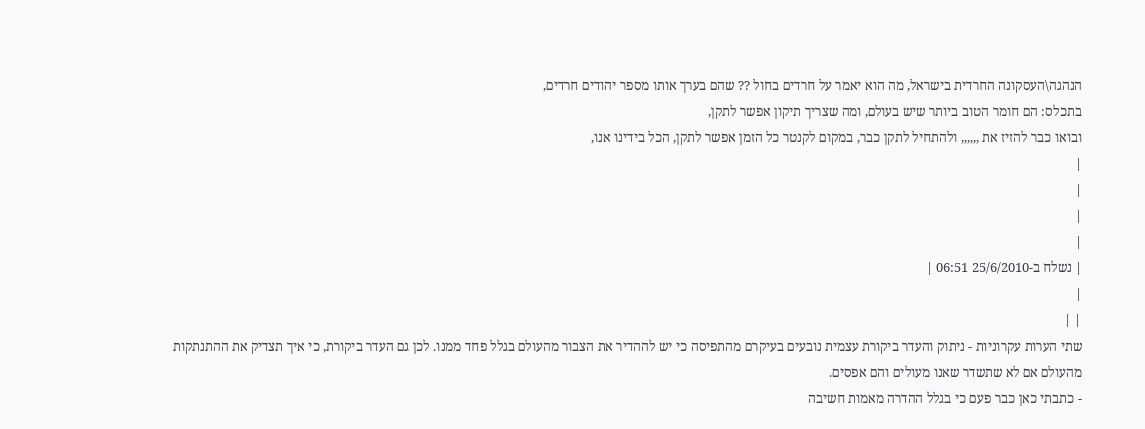הנהגה\העסקונה החרדית בישראל, מה הוא יאמר על חרדים בחול ?? שהם בערך אותו מספר יהודים חרדים,
בתכלס: הם חומר הטוב ביותר שיש בעולם, ומה שצריך תיקון אפשר לתקן,
ובואו כבר להזיז את ,,,,,, ולהתחיל לתקן כבר, במקום לקנטר כל הזמן אפשר לתקן, הכל בידינו אנו,
|
|
|
|
| נשלח ב-25/6/2010 06:51 |
|
| |
שתי הערות עקרוניות - ניתוק והעדר ביקורת עצמית נובעים בעיקרם מהתפיסה כי יש לההדיר את הצבור מהעולם בגלל פחד ממנו. לכן גם העדר ביקורת, כי איך תצדיק את ההתנתקות מהעולם אם לא שתשדר שאנו מעולים והם אפסים.
- כתבתי כאן כבר פעם כי בגלל ההדרה מאמות חשיבה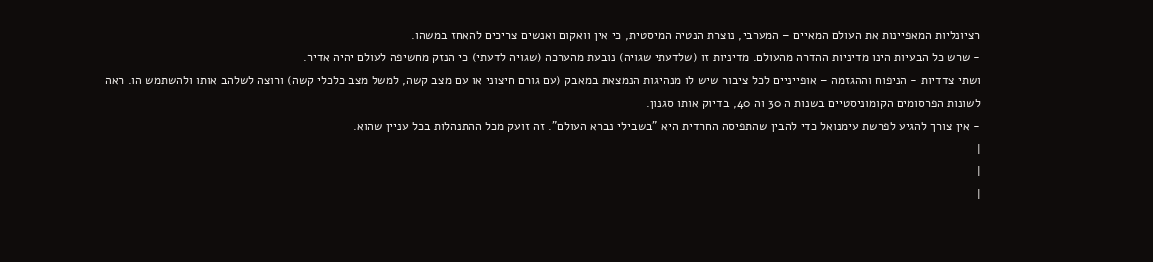רציונליות המאפיינות את העולם המאיים – המערבי, נוצרת הנטיה המיסטית, כי אין וואקום ואנשים צריכים להאחז במשהו.
- שרש כל הבעיות הינו מדיניות ההדרה מהעולם. מדיניות זו (שלדעתי שגויה) נובעת מהערכה (שגויה לדעתי) כי הנזק מחשיפה לעולם יהיה אדיר.
ושתי צדדיות - הניפוח וההגזמה – אופייניים לכל ציבור שיש לו מנהיגות הנמצאת במאבק (עם גורם חיצוני או עם מצב קשה, למשל מצב כלכלי קשה) ורוצה לשלהב אותו ולהשתמש הו. ראה לשונות הפרסומים הקומוניסטיים בשנות ה 30 וה 40, בדיוק אותו סגנון.
- אין צורך להגיע לפרשת עימנואל כדי להבין שהתפיסה החרדית היא "בשבילי נברא העולם". זה זועק מכל ההתנהלות בכל עניין שהוא.
|
|
|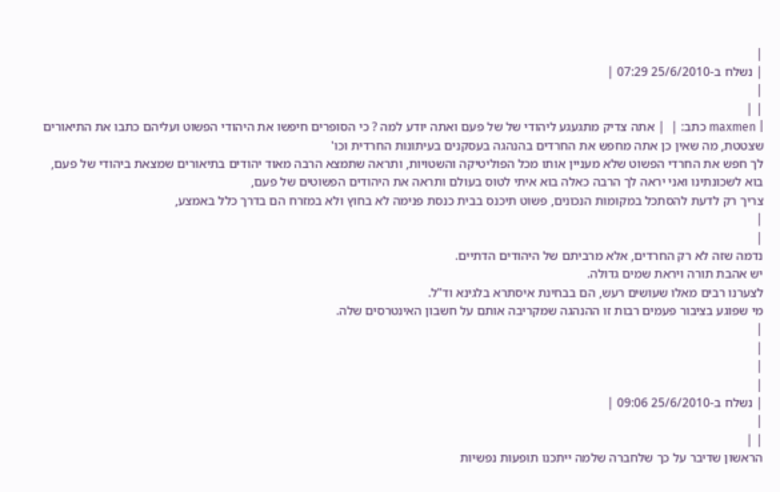|
| נשלח ב-25/6/2010 07:29 |
|
| |
| maxmen כתב: |  | אתה צדיק מתגעגע ליהודי של של פעם ואתה יודע למה ? כי הסופרים חיפשו את היהודי הפשוט ועליהם כתבו את התיאורים שצטטת, מה שאין כן אתה מחפש את החרדים בהנהגה בעסקנים בעיתונות החרדית וכו'
לך חפש את החרדי הפשוט שלא מעניין אותו מכל הפוליטיקה והשטויות, ותראה שתמצא הרבה מאוד יהודים בתיאורים שמצאת ביהודי של פעם,
בוא לשכונתינו ואני יראה לך הרבה כאלה בוא איתי לטוס בעולם ותראה את היהודים הפשוטים של פעם,
צריך רק לדעת להסתכל במקומות הנכונים, פשוט תיכנס בבית כנסת פנימה לא בחוץ ולא במזרח הם בדרך כלל באמצע,
|
|
נדמה שזה לא רק החרדים, אלא מרביתם של היהודים הדתיים.
יש אהבת תורה ויראת שמים גדולה.
לצערנו רבים מאלו שעושים רעש, הם בבחינת איסתרא בלגינא וד"ל.
מי שפוגע בציבור פעמים רבות זו ההנהגה שמקריבה אותם על חשבון האינטרסים שלה.
|
|
|
|
| נשלח ב-25/6/2010 09:06 |
|
| |
הראשון שדיבר על כך שלחברה שלמה ייתכנו תופעות נפשיות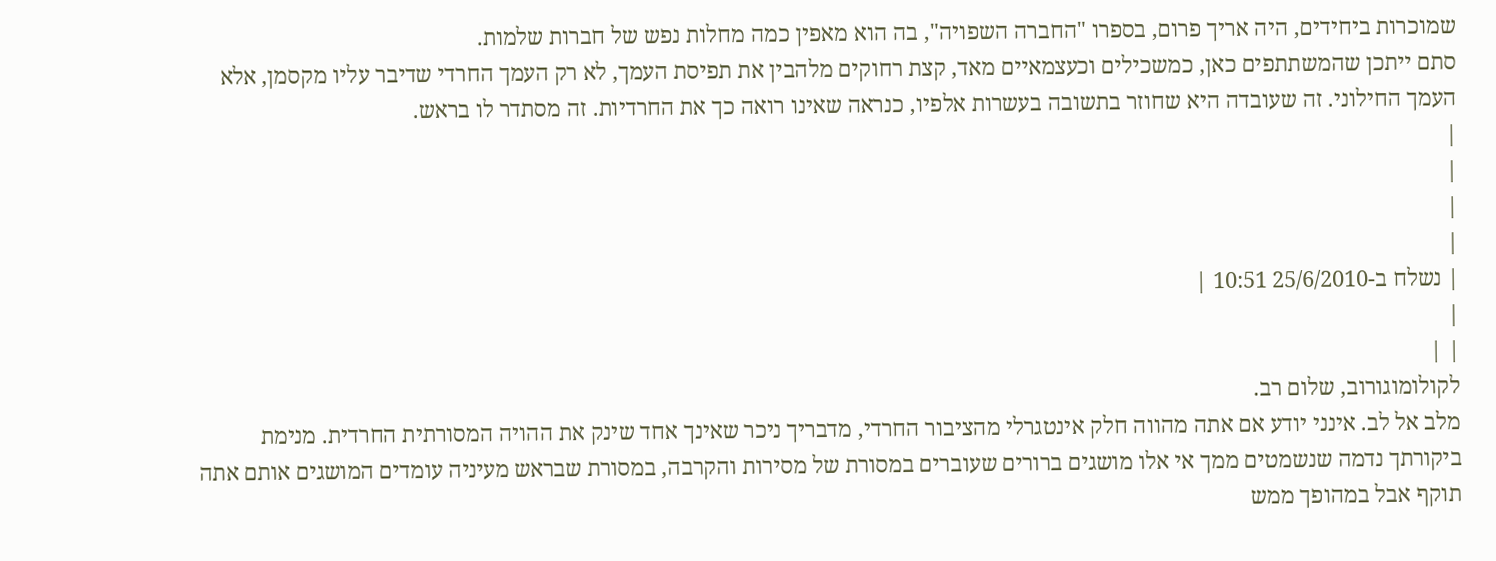שמוכרות ביחידים, היה אריך פרום, בספרו "החברה השפויה", בה הוא מאפין כמה מחלות נפש של חברות שלמות.
סתם ייתכן שהמשתתפים כאן, כמשכילים וכעצמאיים מאד, קצת רחוקים מלהבין את תפיסת העמך, לא רק העמך החרדי שדיבר עליו מקסמן, אלא העמך החילוני. זה שעובדה היא שחוזר בתשובה בעשרות אלפיו, כנראה שאינו רואה כך את החרדיות. זה מסתדר לו בראש.
|
|
|
|
| נשלח ב-25/6/2010 10:51 |
|
| |
לקולומוגורוב, שלום רב.
מלב אל לב. אינני יודע אם אתה מהווה חלק אינטגרלי מהציבור החרדי, מדבריך ניכר שאינך אחד שינק את ההויה המסורתית החרדית. מנימת ביקורתך נדמה שנשמטים ממך אי אלו מושגים ברורים שעוברים במסורת של מסירות והקרבה, במסורת שבראש מעיניה עומדים המושגים אותם אתה תוקף אבל במהופך ממש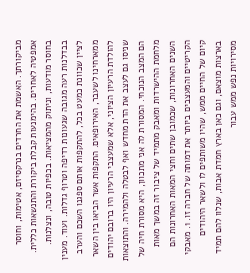מביקורתך. האשמת את החרדים בנרקסיזם, אטימות, וחוסר אמפטיה לאחרים. בהימנעות קבלת ביקורת והתנשאות כללית. בחוסר מודעות, וניתוק מהמציאות. בכפיות טובה, ונצלנות. בבדלנות רעה מגובה שגעונות רדיפה וטרוף גדלות. ועוד. מענין לציין שכוונת כמעט בכל, להתקפות אותם ספגנו השכם והערב ממארחינו לשעבר, האירופאים. התקפות אשר הביאו בין השאר להולדת הרעיון הציוני, אלא שמעצבי הרעיון היו ברובם יהודים שניסו גם לעצב את הדת מחדש ואף לבטלה ולהמירה. והתוצאות הם המצב הנוכחי. המסורת לה אני מתכוון, היא מסורת חיה של מלחמת ההישרדות ומאבק מתמיד של ציבור זה במשך מאות השנים האחרונות, שכמובן שתים וחצי המאות האחרונות הם הקריטיים והמעצבים ביותר את דמותה של חברה זו. 1. מאבקי קיום של החיים ממש, שהיו משותפים לו ולשאר היהודים בארצות מוצאם, וגם כאן בארץ חמדת אבות, שנלוו להם תמיד מסירויות נפש ממש עבור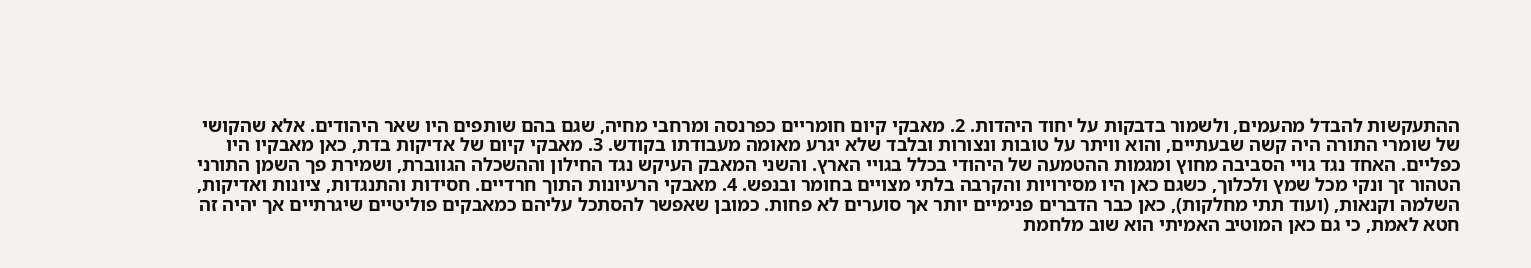ההתעקשות להבדל מהעמים, ולשמור בדבקות על יחוד היהדות. 2. מאבקי קיום חומריים כפרנסה ומרחבי מחיה, שגם בהם שותפים היו שאר היהודים. אלא שהקושי של שומרי התורה היה קשה שבעתיים, והוא וויתר על טובות ונצורות ובלבד שלא יגרע מאומה מעבודתו בקודש. 3. מאבקי קיום של אדיקות בדת, כאן מאבקיו היו כפליים. האחד נגד גויי הסביבה מחוץ ומגמות ההטמעה של היהודי בכלל בגויי הארץ. והשני המאבק העיקש נגד החילון וההשכלה הגווברת, ושמירת פך השמן התורני הטהור זך ונקי מכל שמץ ולכלוך, כשגם כאן היו מסירויות והקרבה בלתי מצויים בחומר ובנפש. 4. מאבקי הרעיונות התוך חרדיים. חסידות והתנגדות, ציונות ואדיקות, השלמה וקנאות, (ועוד תתי מחלקות), כאן כבר הדברים פנימיים יותר אך סוערים לא פחות. כמובן שאפשר להסתכל עליהם כמאבקים פוליטיים שיגרתיים אך יהיה זה חטא לאמת, כי גם כאן המוטיב האמיתי הוא שוב מלחמת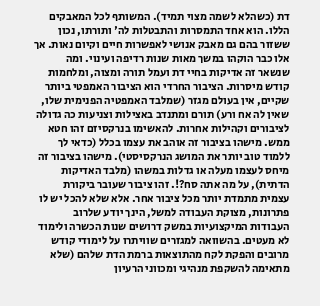דת (כשהלא לשמה מצוי תמיד). המשותף לכל המאבקים הללו. הוא אחד התמסרות והתבטלות לה' ותורתו, נכון ששזור בהם גם מאבק אנושי לאפשרות חיים וקיום נאות. אך אלו כבר הוקהו במשך מאות שנות רדיפה ועינוי. ומה שנשאר זה אדיקות בחיי דת ועמל תורה ומצוה, ומלחמות קודש מיסרות. הציבור החרדי הוא הציבור האמפטי ביותר שקיים, אין בעולם מגזר (שמלבד האמפטיה הפנימית שלו, שאין לה אח ורע) תורם ומתנדב באצילות וצניעות כה גדולה לציבורים וקהילות אחרות. להאשימו בנרקסיזם זהו חטא ממש. מישהו בציבור זה אוהב את עצמו בכלל (כדאי לך ללמוד טוב יותר את המושג הנרקסיסטי). מישהו בציבור זה מיחס לעצמו מעלה או גדלות במשהו (מלבד האדיקות הדתית), על מה אתה סח?!. זהו ציבור שעובר ביקורת עצמית מתמדת יותר מכל ציבור אחר. אלא שלא להכל יש לו פתרונות, מצוקת העבודה למשל, הינך יודע שלרוב העבודות המיקצועיות במשק דרושים שנות הכשרה ולימוד לא מעטים. בהשוואה למגזרים שוויתרו על לימודי קודש מרובים והפקת לקח מהתוצאות ברמת הדת שלהם (שלא מתאימה להשקפת מנהיגי ומכווני הרעיון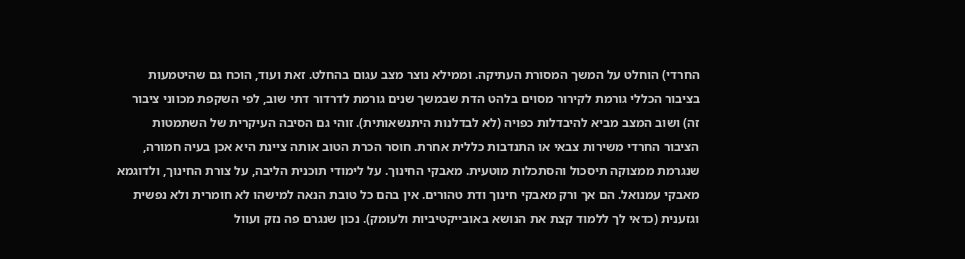החרדי) הוחלט על המשך המסורת העתיקה. וממילא נוצר מצב עגום בהחלט. זאת ועוד, הוכח גם שהיטמעות בציבור הכללי גורמת לקירור מסוים בלהט הדת שבמשך שנים גורמת לדרדור דתי שוב, לפי השקפת מכווני ציבור זה) ושוב המצב מביא להיבדלות כפויה (לא לבדלנות היתנשאותית). זוהי גם הסיבה העיקרית של השתמטות הציבור החרדי משירות צבאי או התנדבות כללית אחרת. חוסר הכרת הטוב אותה ציינת היא אכן בעיה חמורה, שנגרמת ממצוקה תיסכול והסתכלות מוטעית. מאבקי החינוך. על לימודי תוכנית הליבה, על צורת החינוך, ולדוגמא מאבקי עמנואל. הם אך ורק מאבקי חינוך ודת טהורים. אין בהם כל טובת הנאה למישהו לא חומרית ולא נפשית וגזענית (כדאי לך ללמוד קצת את הנושא באובייקטיביות ולעומק). נכון שנגרם פה נזק ועוול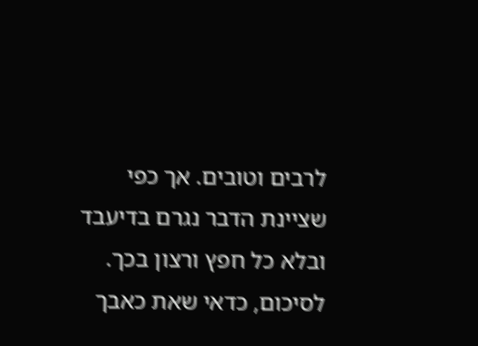לרבים וטובים. אך כפי שציינת הדבר נגרם בדיעבד ובלא כל חפץ ורצון בכך. לסיכום, כדאי שאת כאבך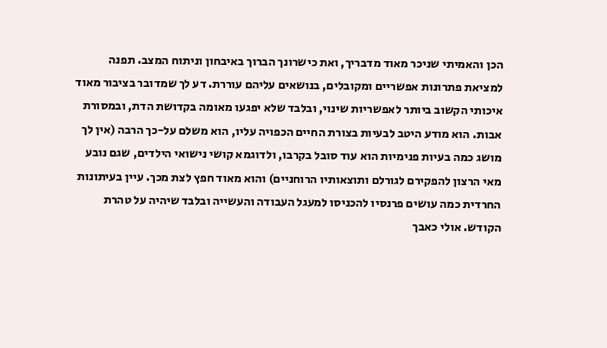הכן והאמיתי שניכר מאוד מדבריך, ואת כישרונך הברוך באיבחון וניתוח המצב. תפנה למציאת פתרונות אפשריים ומקובלים, בנושאים עליהם עוררת. דע לך שמדובר בציבור מאוד איכותי הקשוב ביותר לאפשריות שינוי, ובלבד שלא יפגעו מאומה בקדושת הדת, ובמסורת אבות. הוא מודע היטב לבעיות בצורת החיים הכפויה עליו, הוא משלם על-כך הרבה (אין לך מושג כמה בעיות פנימיות הוא עוד סובל בקרבו, ולדוגמא קושי נישואי הילדים, שגם נובע מאי הרצון להפקירם לגורלם ותוצאותיו הרוחניים) והוא מאוד חפץ לצת מכך. עיין בעיתונות החרדית כמה עושים פרנסיו להכניסו למעגל העבודה והעשייה ובלבד שיהיה על טהרת הקודש. אולי כאבך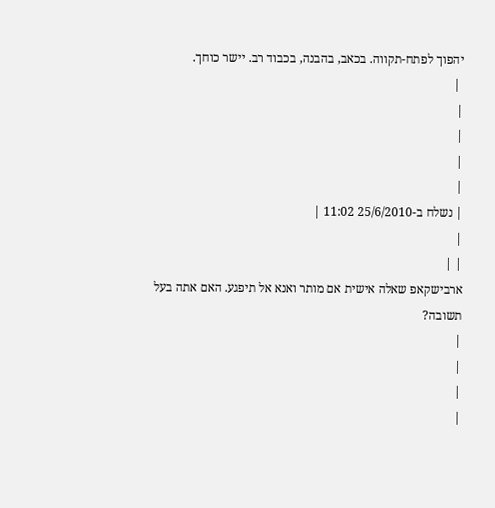יהפוך לפתח-תקווה. בכאב, בהבנה, בכבוד רב. יישר כוחך.
 |
|
|
|
|
| נשלח ב-25/6/2010 11:02 |
|
| |
ארבישקאפ שאלה אישית אם מותר ואנא אל תיפגע. האם אתה בעל תשובה?
|
|
|
|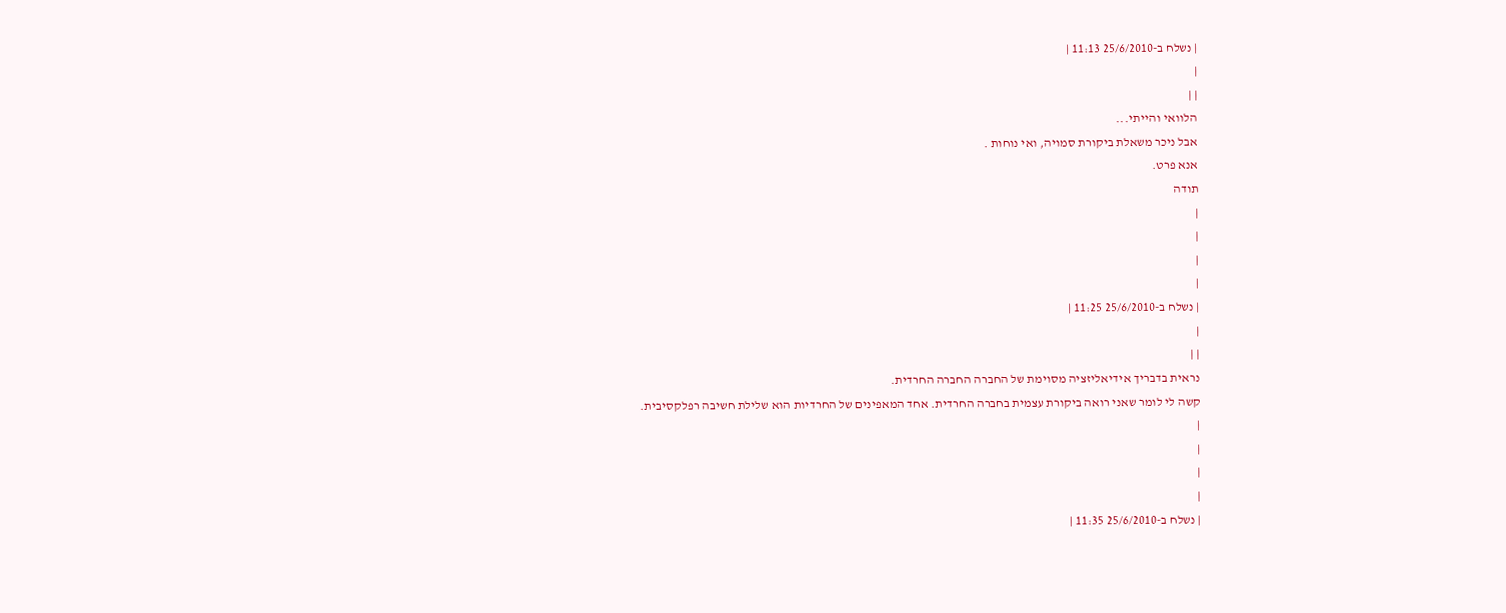| נשלח ב-25/6/2010 11:13 |
|
| |
הלוואי והייתי...
אבל ניכר משאלת ביקורת סמויה, ואי נוחות .
אנא פרט.
תודה
|
|
|
|
| נשלח ב-25/6/2010 11:25 |
|
| |
נראית בדבריך אידיאליזציה מסוימת של החברה החברה החרדית.
קשה לי לומר שאני רואה ביקורת עצמית בחברה החרדית. אחד המאפינים של החרדיות הוא שלילת חשיבה רפלקסיבית.
|
|
|
|
| נשלח ב-25/6/2010 11:35 |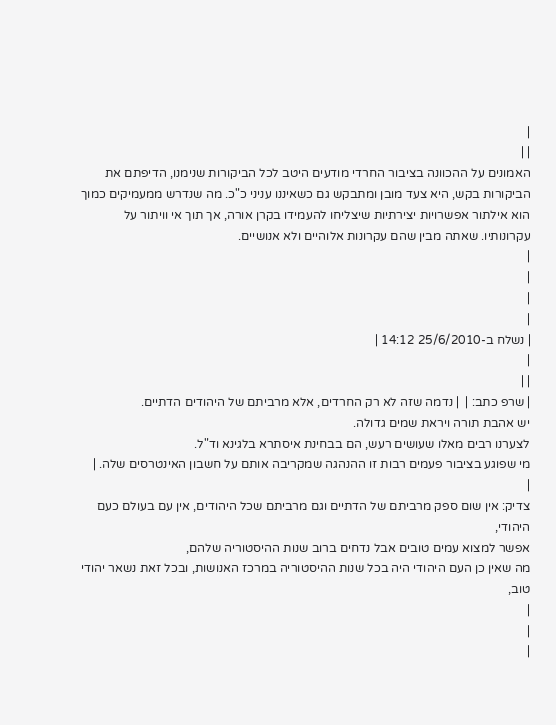|
| |
האמונים על ההכוונה בציבור החרדי מודעים היטב לכל הביקורות שנימנו, הדיפתם את הביקורות בקש, היא צעד מובן ומתבקש גם כשאיננו עניני כ"כ. מה שנדרש ממעמיקים כמוך הוא אילתור אפשרויות יצירתיות שיצליחו להעמידו בקרן אורה, אך תוך אי וויתור על עקרונותיו. שאתה מבין שהם עקרונות אלוהיים ולא אנושיים.
|
|
|
|
| נשלח ב-25/6/2010 14:12 |
|
| |
| שרפ כתב: |  | נדמה שזה לא רק החרדים, אלא מרביתם של היהודים הדתיים.
יש אהבת תורה ויראת שמים גדולה.
לצערנו רבים מאלו שעושים רעש, הם בבחינת איסתרא בלגינא וד"ל.
מי שפוגע בציבור פעמים רבות זו ההנהגה שמקריבה אותם על חשבון האינטרסים שלה. |
|
צדיק: אין שום ספק מרביתם של הדתיים וגם מרביתם שכל היהודים, אין עם בעולם כעם היהודי,
אפשר למצוא עמים טובים אבל נדחים ברוב שנות ההיסטוריה שלהם,
מה שאין כן העם היהודי היה בכל שנות ההיסטוריה במרכז האנושות, ובכל זאת נשאר יהודי טוב,
|
|
|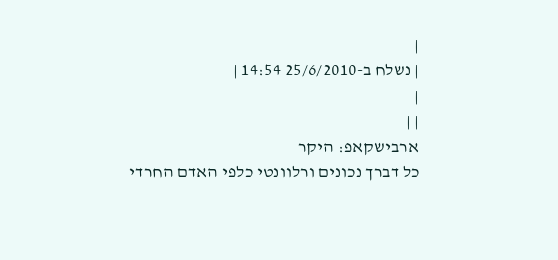|
| נשלח ב-25/6/2010 14:54 |
|
| |
ארבישקאפ: היקר
כל דברך נכונים ורלוונטי כלפי האדם החרדי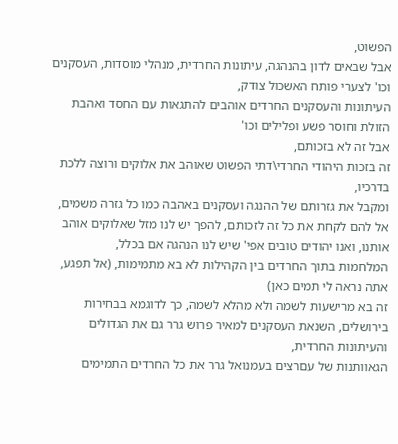הפשוט,
אבל שבאים לדון בהנהגה, עיתונות החרדית, מנהלי מוסדות, העסקנים וכו' לצערי פותח האשכול צודק,
העיתונות והעסקנים החרדים אוהבים להתגאות עם החסד ואהבת הזולת וחוסר פשע ופלילים וכו'
אבל זה לא בזכותם,
זה בזכות היהודי החרדי\דתי הפשוט שאוהב את אלוקים ורוצה ללכת בדרכיו,
ומקבל את גזרותם של ההנגה ועסקנים באהבה כמו כל גזרה משמים,
אל להם לקחת את כל זה לזכותם, להפך יש לנו מזל שאלוקים אוהב אותנו, ואנו יהודים טובים אפי' שיש לנו הנהגה אם בכלל,
המלחמות בתוך החרדים בין הקהילות לא בא מתמימות, (אל תפגע, אתה נראה לי תמים כאן)
זה בא מרישעות לשמה ולא מהלא לשמה, כך לדוגמא בבחירות בירושלים, השנאת העסקנים למאיר פרוש גרר גם את הגדולים והעיתונות החרדית,
הגאוותנות של עםרצים בעמנואל גרר את כל החרדים התמימים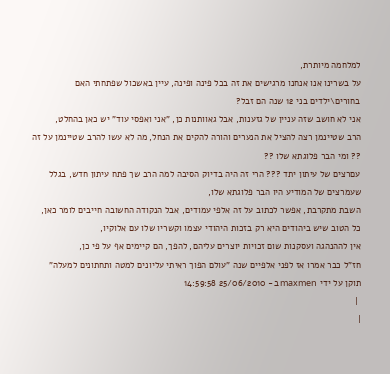למלחמה מיותרת,
על בשרינו אנו אנחנו מרגישים את זה בכל פינה ופינה, עיין באשכול שפתחתי האם בחורים\ילדים בני 12 שנה הם זבל?
אני לא חושב שזה עניין של גזענות, אבל גאוותנות כן, "אני ואפסי עוד" יש כאן בהחלט,
הרב שטיינמן רצה להציל את הנערים והורה להקים את הנחל, מה לא עשו להרב שטיינמן על זה ?? ומי הבר פלוגתא שלו ??
עםרצים של עיתון יתד ??? הרי זה היה בדיוק הסיבה למה הרב שך פתח עיתון חדש, בגלל שעמרצים של המודיע היו הבר פלוגתא שלו,
השבת מתקרבת, אפשר לכתוב על זה אלפי עמודים, אבל הנקודה החשובה חייבים לומר כאן,
כל הטוב שיש ביהודים היא רק בזכות היהודי עצמו וקשריו שלו עם אלוקיו,
אין לההנהגה ועסקנות שום זכויות יוצרים עליהם, להפך, הם קיימים אף על פי כן,
חז"ל כבר אמרו אז לפני אלפיים שנה "עולם הפוך ראיתי עליונים למטה ותחתונים למעלה"
תוקן על ידי maxmen ב- 25/06/2010 14:59:58
 |
|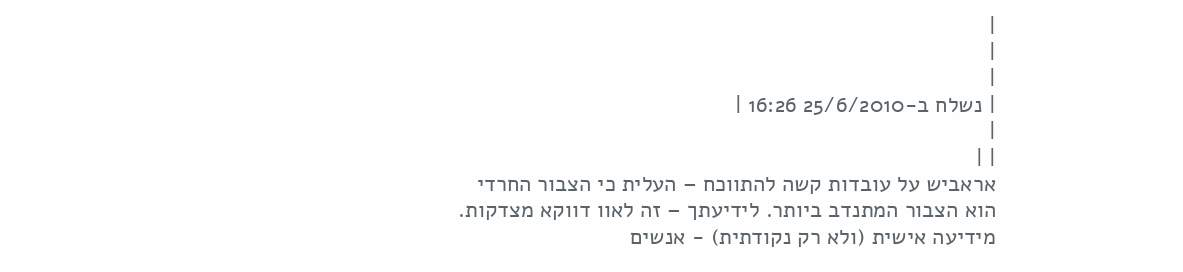|
|
|
| נשלח ב-25/6/2010 16:26 |
|
| |
אראביש על עובדות קשה להתווכח – העלית כי הצבור החרדי הוא הצבור המתנדב ביותר. לידיעתך – זה לאוו דווקא מצדקות. מידיעה אישית (ולא רק נקודתית) - אנשים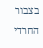בצבור החרדי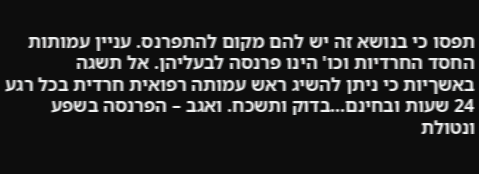תפסו כי בנושא זה יש להם מקום להתפרנס. עניין עמותות החסד החרדיות וכו' הינו פרנסה לבעליהן. אל תשגה באשךיות כי ניתן להשיג ראש עמותה רפואית חרדית בכל רגע 24 שעות ובחינם...בדוק ותשכח. ואגב – הפרנסה בשפע ונטולת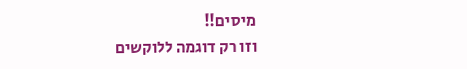מיסים!!
וזו רק דוגמה ללוקשים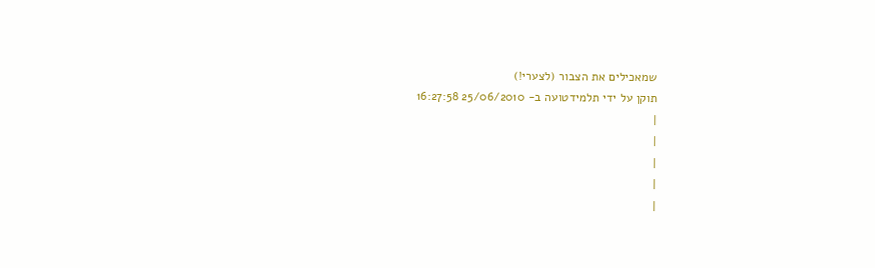שמאכילים את הצבור (לצערי!)
תוקן על ידי תלמידטועה ב- 25/06/2010 16:27:58
|
|
|
|
|